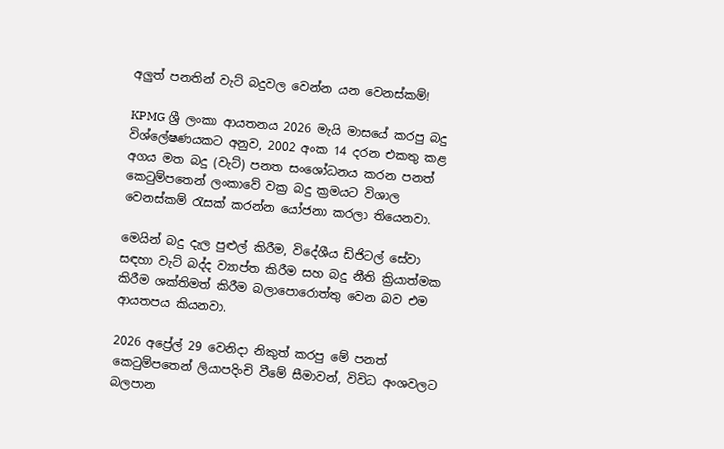අලුත් පනතින් වැට් බදුවල වෙන්න යන වෙනස්කම්!

KPMG ශ්‍රී ලංකා ආයතනය 2026 මැයි මාසයේ කරපු බදු විශ්ලේෂණයකට අනුව, 2002 අංක 14 දරන එකතු කළ අගය මත බදු (වැට්) පනත සංශෝධනය කරන පනත් කෙටුම්පතෙන් ලංකාවේ වක්‍ර බදු ක්‍රමයට විශාල වෙනස්කම් රැසක් කරන්න යෝජනා කරලා තියෙනවා.

මෙයින් බදු දැල පුළුල් කිරීම, විදේශීය ඩිජිටල් සේවා සඳහා වැට් බද්ද ව්‍යාප්ත කිරීම සහ බදු නීති ක්‍රියාත්මක කිරීම ශක්තිමත් කිරීම බලාපොරොත්තු වෙන බව එම ආයතපය කියනවා.

2026 අප්‍රේල් 29 වෙනිදා නිකුත් කරපු මේ පනත් කෙටුම්පතෙන් ලියාපදිංචි වීමේ සීමාවන්, විවිධ අංශවලට බලපාන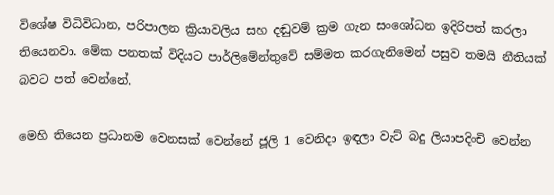විශේෂ විධිවිධාන, පරිපාලන ක්‍රියාවලිය සහ දඬුවම් ක්‍රම ගැන සංශෝධන ඉදිරිපත් කරලා තියෙනවා. මේක පනතක් විදියට පාර්ලිමේන්තුවේ සම්මත කරගැනිමෙන් පසුව තමයි නීතියක් බවට පත් වෙන්නේ.

මෙහි තියෙන ප්‍රධානම වෙනසක් වෙන්නේ ජූලි 1 වෙනිදා ඉඳලා වැට් බදු ලියාපදිංචි වෙන්න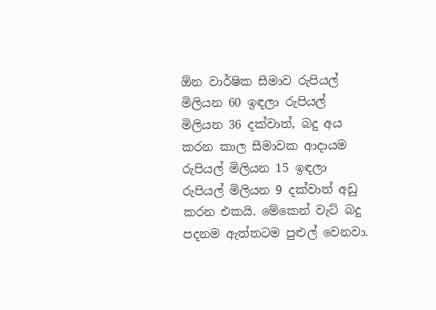ඕන වාර්ෂික සීමාව රුපියල් මිලියන 60 ඉඳලා රුපියල් මිලියන 36 දක්වාත්, බදු අය කරන කාල සීමාවක ආදායම රුපියල් මිලියන 15 ඉඳලා රුපියල් මිලියන 9 දක්වාත් අඩු කරන එකයි. මේකෙන් වැට් බදු පදනම ඇත්තටම පුළුල් වෙනවා.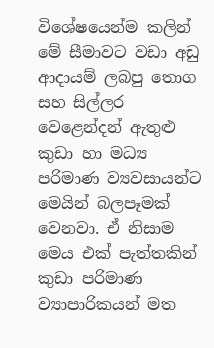විශේෂයෙන්ම කලින් මේ සීමාවට වඩා අඩු ආදායම් ලබපු තොග සහ සිල්ලර වෙළෙන්දන් ඇතුළු කුඩා හා මධ්‍ය පරිමාණ ව්‍යවසායන්ට මෙයින් බලපෑමක් වෙනවා. ඒ නිසාම මෙය එක් පැත්තකින් කුඩා පරිමාණ ව්‍යාපාරිකයන් මත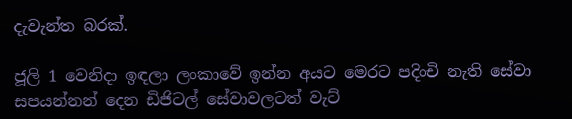දැවැන්ත බරක්.

ජූලි 1 වෙනිදා ඉඳලා ලංකාවේ ඉන්න අයට මෙරට පදිංචි නැති සේවා සපයන්නන් දෙන ඩිජිටල් සේවාවලටත් වැට්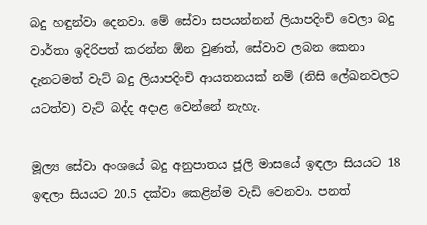බදු හඳුන්වා දෙනවා. මේ සේවා සපයන්නන් ලියාපදිංචි වෙලා බදු වාර්තා ඉදිරිපත් කරන්න ඕන වුණත්, සේවාව ලබන කෙනා දැනටමත් වැට් බදු ලියාපදිංචි ආයතනයක් නම් (නිසි ලේඛනවලට යටත්ව) වැට් බද්ද අදාළ වෙන්නේ නැහැ.

මූල්‍ය සේවා අංශයේ බදු අනුපාතය ජූලි මාසයේ ඉඳලා සියයට 18 ඉඳලා සියයට 20.5 දක්වා කෙළින්ම වැඩි වෙනවා. පනත්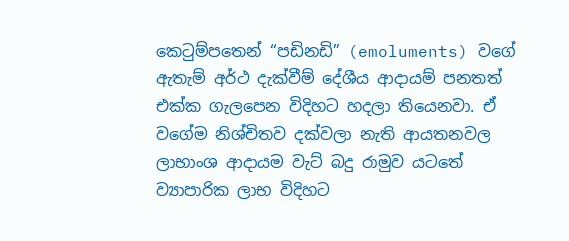කෙටුම්පතෙන් “පඩිනඩි” (emoluments) වගේ ඇතැම් අර්ථ දැක්වීම් දේශීය ආදායම් පනතත් එක්ක ගැලපෙන විදිහට හදලා තියෙනවා. ඒ වගේම නිශ්චිතව දක්වලා නැති ආයතනවල ලාභාංශ ආදායම වැට් බදු රාමුව යටතේ ව්‍යාපාරික ලාභ විදිහට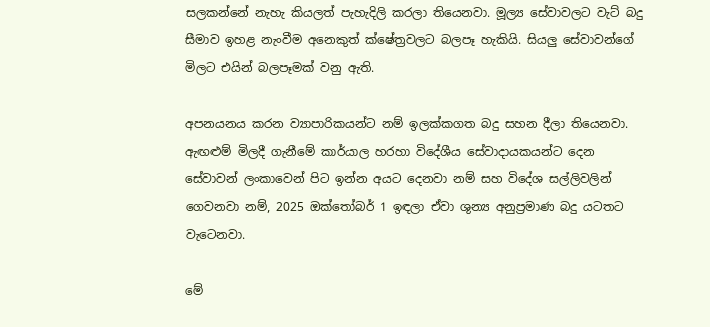සලකන්නේ නැහැ කියලත් පැහැදිලි කරලා තියෙනවා. මූල්‍ය සේවාවලට වැට් බදු සීමාව ඉහළ නැංවීම අනෙකුත් ක්ෂේත්‍රවලට බලපෑ හැකියි. සියලු සේවාවන්ගේ මිලට එයින් බලපෑමක් වනු ඇති.

අපනයනය කරන ව්‍යාපාරිකයන්ට නම් ඉලක්කගත බදු සහන දීලා තියෙනවා. ඇඟළුම් මිලදී ගැනීමේ කාර්යාල හරහා විදේශීය සේවාදායකයන්ට දෙන සේවාවන් ලංකාවෙන් පිට ඉන්න අයට දෙනවා නම් සහ විදේශ සල්ලිවලින් ගෙවනවා නම්, 2025 ඔක්තෝබර් 1 ඉඳලා ඒවා ශුන්‍ය අනුප්‍රමාණ බදු යටතට වැටෙනවා.

මේ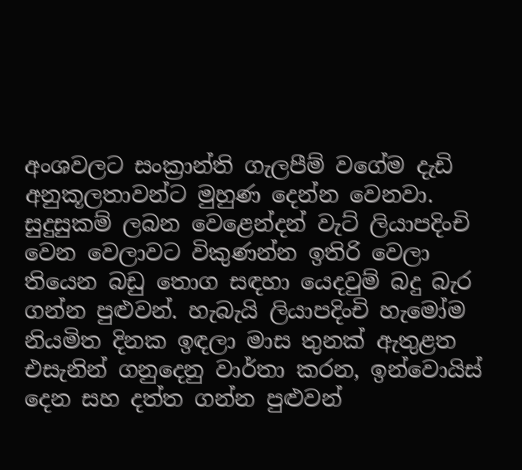අංශවලට සංක්‍රාන්ති ගැලපීම් වගේම දැඩි අනුකූලතාවන්ට මුහුණ දෙන්න වෙනවා. සුදුසුකම් ලබන වෙළෙන්දන් වැට් ලියාපදිංචි වෙන වෙලාවට විකුණන්න ඉතිරි වෙලා තියෙන බඩු තොග සඳහා යෙදවුම් බදු බැර ගන්න පුළුවන්. හැබැයි ලියාපදිංචි හැමෝම නියමිත දිනක ඉඳලා මාස තුනක් ඇතුළත එසැනින් ගනුදෙනු වාර්තා කරන, ඉන්වොයිස් දෙන සහ දත්ත ගන්න පුළුවන්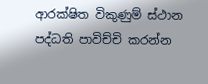ආරක්ෂිත විකුණුම් ස්ථාන පද්ධති පාවිච්චි කරන්න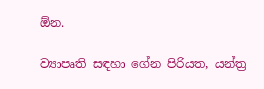ඕන.

ව්‍යාපෘති සඳහා ගේන පිරියත, යන්ත්‍ර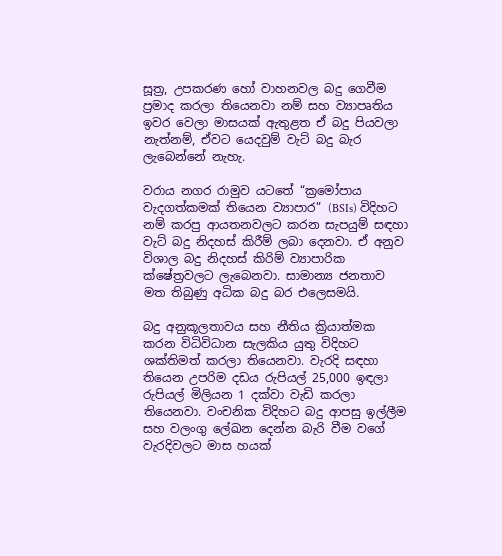සූත්‍ර, උපකරණ හෝ වාහනවල බදු ගෙවීම ප්‍රමාද කරලා තියෙනවා නම් සහ ව්‍යාපෘතිය ඉවර වෙලා මාසයක් ඇතුළත ඒ බදු පියවලා නැත්නම්, ඒවට යෙදවුම් වැට් බදු බැර ලැබෙන්නේ නැහැ.

වරාය නගර රාමුව යටතේ “ක්‍රමෝපාය වැදගත්කමක් තියෙන ව්‍යාපාර” (BSIs) විදිහට නම් කරපු ආයතනවලට කරන සැපයුම් සඳහා වැට් බදු නිදහස් කිරීම් ලබා දෙනවා. ඒ අනුව විශාල බදු නිදහස් කිරිම් ව්‍යාපාරික ක්ෂේත්‍රවලට ලැබෙනවා. සාමාන්‍ය ජනතාව මත තිබුණු අධික බදු බර එලෙසමයි.

බදු අනුකූලතාවය සහ නීතිය ක්‍රියාත්මක කරන විධිවිධාන සැලකිය යුතු විදිහට ශක්තිමත් කරලා තියෙනවා. වැරදි සඳහා තියෙන උපරිම දඩය රුපියල් 25,000 ඉඳලා රුපියල් මිලියන 1 දක්වා වැඩි කරලා තියෙනවා. වංචනික විදිහට බදු ආපසු ඉල්ලීම සහ වලංගු ලේඛන දෙන්න බැරි වීම වගේ වැරදිවලට මාස හයක්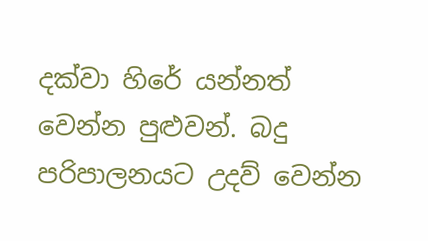දක්වා හිරේ යන්නත් වෙන්න පුළුවන්. බදු පරිපාලනයට උදව් වෙන්න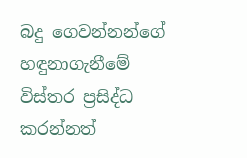බදු ගෙවන්නන්ගේ හඳුනාගැනීමේ විස්තර ප්‍රසිද්ධ කරන්නත්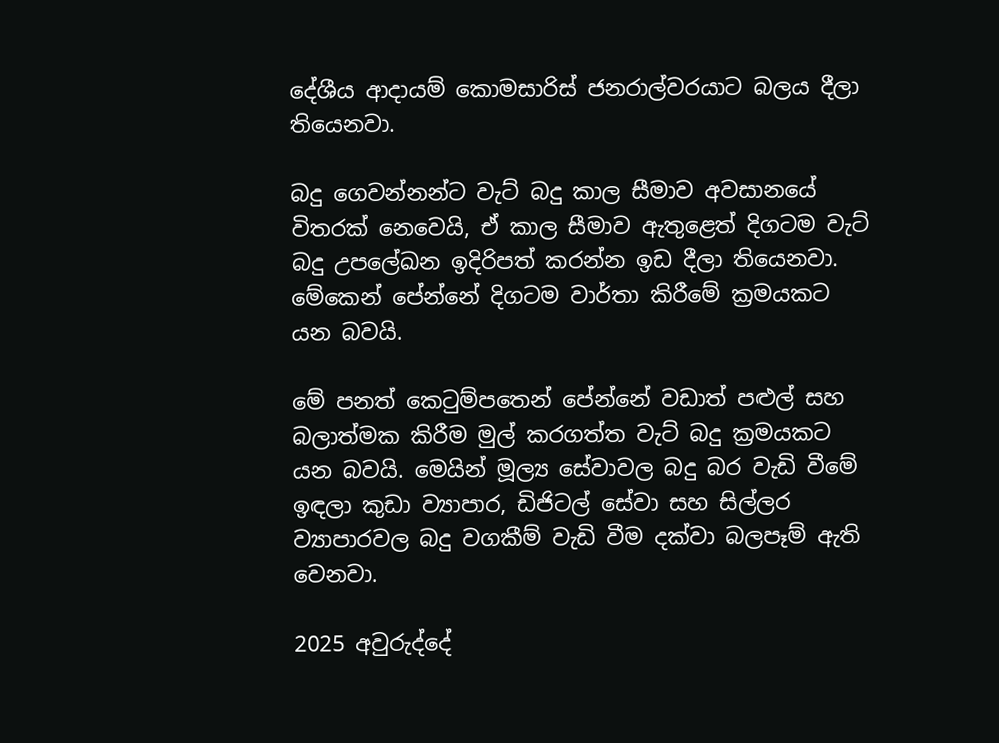දේශීය ආදායම් කොමසාරිස් ජනරාල්වරයාට බලය දීලා තියෙනවා.

බදු ගෙවන්නන්ට වැට් බදු කාල සීමාව අවසානයේ විතරක් නෙවෙයි, ඒ කාල සීමාව ඇතුළෙත් දිගටම වැට් බදු උපලේඛන ඉදිරිපත් කරන්න ඉඩ දීලා තියෙනවා. මේකෙන් පේන්නේ දිගටම වාර්තා කිරීමේ ක්‍රමයකට යන බවයි.

මේ පනත් කෙටුම්පතෙන් පේන්නේ වඩාත් පළුල් සහ බලාත්මක කිරීම මුල් කරගත්ත වැට් බදු ක්‍රමයකට යන බවයි. මෙයින් මූල්‍ය සේවාවල බදු බර වැඩි වීමේ ඉඳලා කුඩා ව්‍යාපාර, ඩිජිටල් සේවා සහ සිල්ලර ව්‍යාපාරවල බදු වගකීම් වැඩි වීම දක්වා බලපෑම් ඇති වෙනවා.

2025 අවුරුද්දේ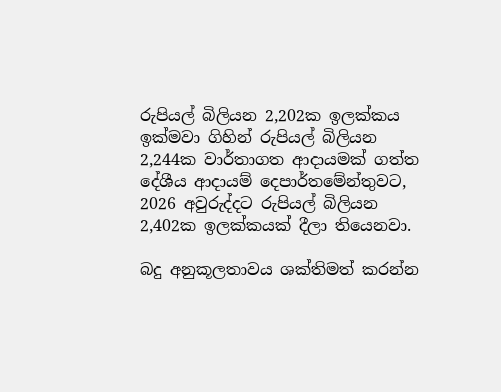රුපියල් බිලියන 2,202ක ඉලක්කය ඉක්මවා ගිහින් රුපියල් බිලියන 2,244ක වාර්තාගත ආදායමක් ගත්ත දේශීය ආදායම් දෙපාර්තමේන්තුවට, 2026 අවුරුද්දට රුපියල් බිලියන 2,402ක ඉලක්කයක් දීලා තියෙනවා.

බදු අනුකූලතාවය ශක්තිමත් කරන්න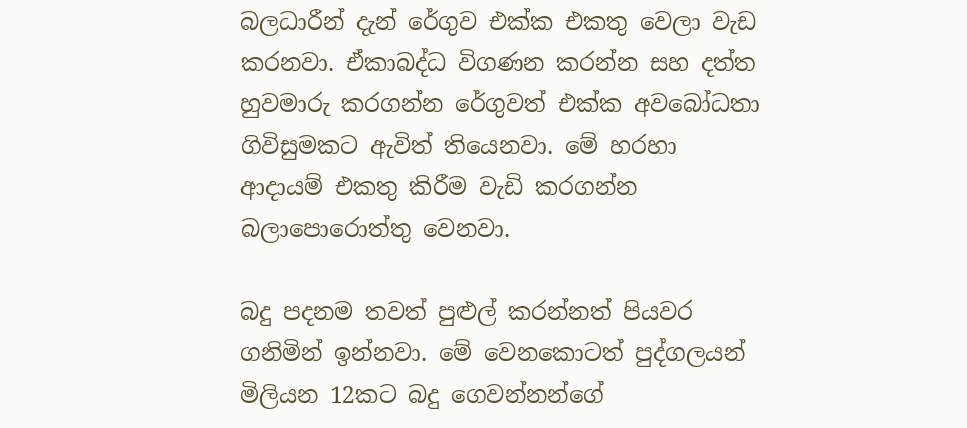බලධාරීන් දැන් රේගුව එක්ක එකතු වෙලා වැඩ කරනවා. ඒකාබද්ධ විගණන කරන්න සහ දත්ත හුවමාරු කරගන්න රේගුවත් එක්ක අවබෝධතා ගිවිසුමකට ඇවිත් තියෙනවා. මේ හරහා ආදායම් එකතු කිරීම වැඩි කරගන්න බලාපොරොත්තු වෙනවා.

බදු පදනම තවත් පුළුල් කරන්නත් පියවර ගනිමින් ඉන්නවා. මේ වෙනකොටත් පුද්ගලයන් මිලියන 12කට බදු ගෙවන්නන්ගේ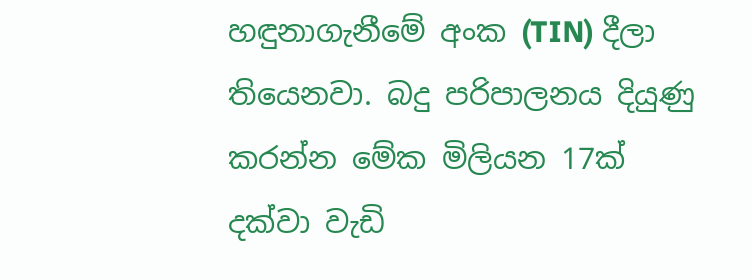හඳුනාගැනීමේ අංක (TIN) දීලා තියෙනවා. බදු පරිපාලනය දියුණු කරන්න මේක මිලියන 17ක් දක්වා වැඩි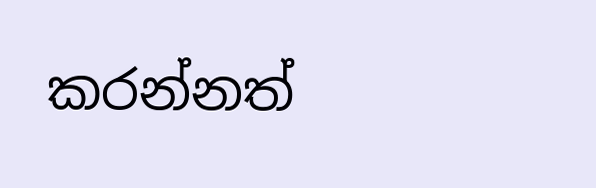කරන්නත්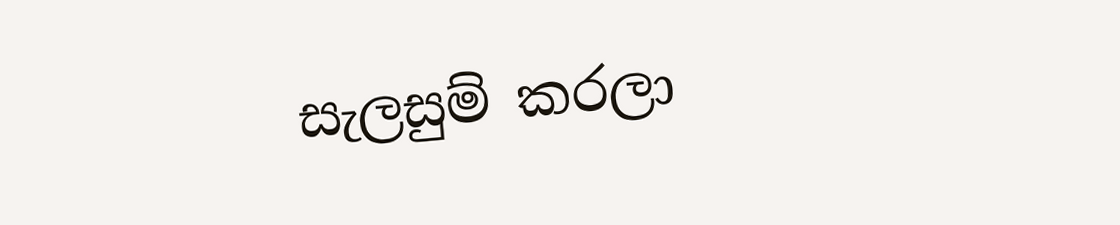සැලසුම් කරලා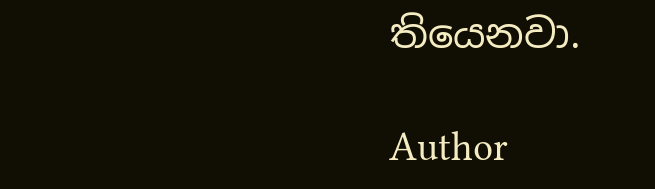තියෙනවා.

Author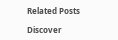Related Posts

Discover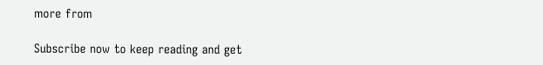more from

Subscribe now to keep reading and get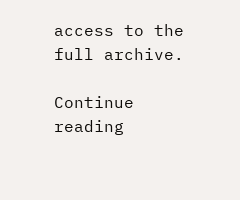access to the full archive.

Continue reading